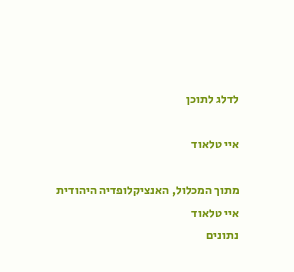לדלג לתוכן

איי טלאוד

מתוך המכלול, האנציקלופדיה היהודית
איי טלאוד
נתונים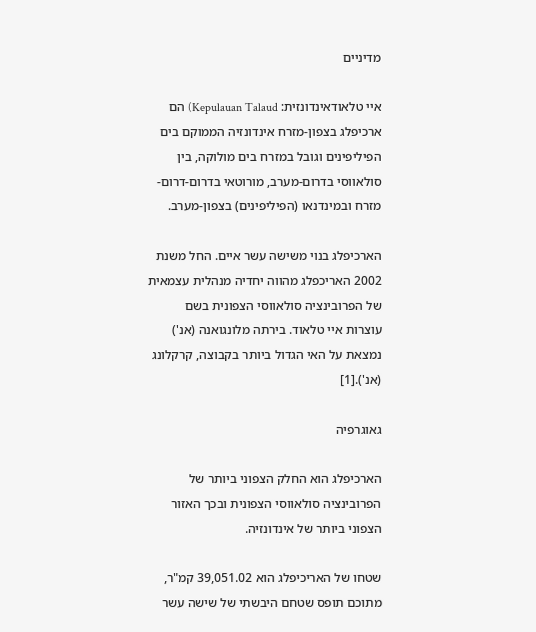מדיניים

איי טלאודאינדונזית: Kepulauan Talaud) הם ארכיפלג בצפון-מזרח אינדונזיה הממוקם בים הפיליפינים וגובל במזרח בים מולוקה, בין סולאווסי בדרום-מערב, מורוטאי בדרום-דרום-מזרח ובמינדנאו (הפיליפינים) בצפון-מערב.

הארכיפלג בנוי משישה עשר איים. החל משנת 2002 האריכפלג מהווה יחדיה מנהלית עצמאית של הפרובינציה סולאווסי הצפונית בשם עוצרות איי טלאוד. בירתה מלונגואנה (אנ') נמצאת על האי הגדול ביותר בקבוצה, קרקלונג (אנ').[1]

גאוגרפיה

הארכיפלג הוא החלק הצפוני ביותר של הפרובינציה סולאווסי הצפונית ובכך האזור הצפוני ביותר של אינדונזיה.

שטחו של האריכיפלג הוא 39,051.02 קמ"ר, מתוכם תופס שטחם היבשתי של שישה עשר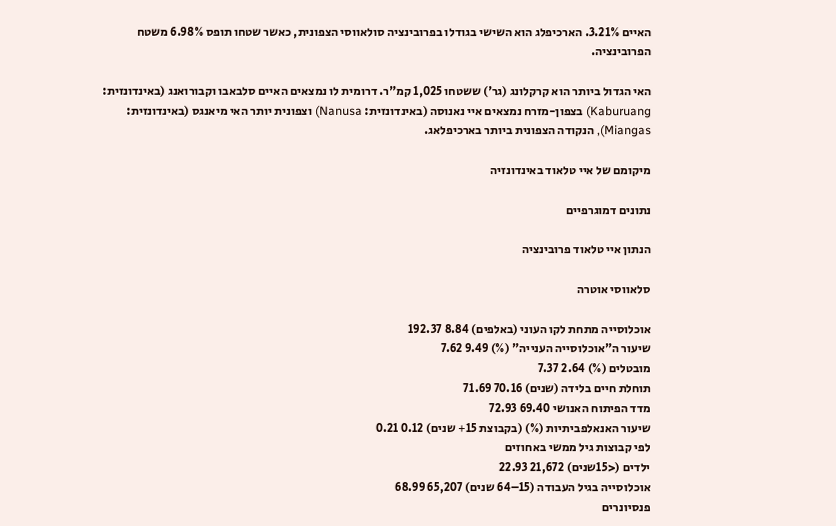האיים 3.21%. הארכיפלג הוא השישי בגודלו בפרובינציה סולאווסי הצפונית, כאשר שטחו תופס 6.98% משטח הפרובינציה.

האי הגדול ביותר הוא קרקלונג (גר') ששטחו 1,025 קמ"ר. דרומית לו נמצאים האיים סלבאבו וקבורואנג (באינדונזית: Kaburuang) בצפון-מזרח נמצאים איי נאנוסה (באינדונזית: Nanusa) וצפונית יותר האי מיאנגס (באינדונזית: Miangas), הנקודה הצפונית ביותר בארכיפלאג.

מיקומם של איי טלאוד באינדונזיה

נתונים דמוגרפיים

הנתון איי טלאוד פרובינציה

סלאווסי אוטרה

אוכלוסייה מתחת לקו העוני (באלפים) 8.84 192.37
שיעור ה"אוכלוסייה הענייה" (%) 9.49 7.62
מובטלים (%) 2.64 7.37
תוחלת חיים בלידה (שנים) 70.16 71.69
מדד הפיתוח האנושי 69.40 72.93
שיעור האנאלפביתיות (%) (בקבוצת 15+ שנים) 0.12 0.21
לפי קבוצות גיל ממשי באחוזים
ילדים (<15שנים) 21,672 22.93
אוכלוסייה בגיל העבודה (15–64 שנים) 65,207 68.99
פנסיונרים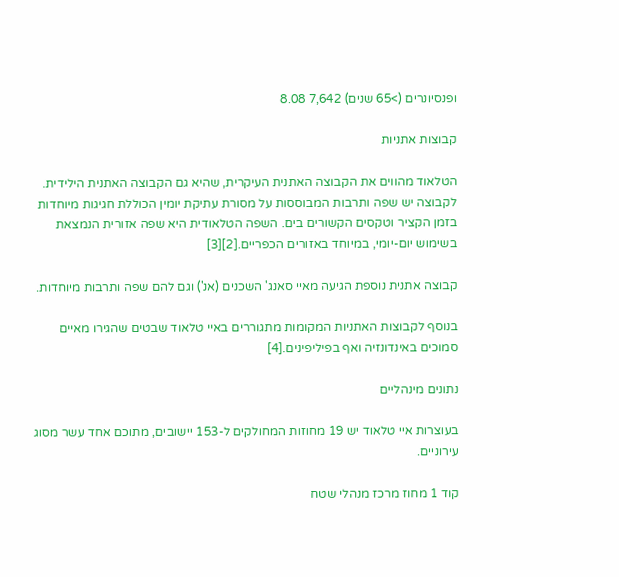ופנסיונרים (>65 שנים) 7,642 8.08

קבוצות אתניות

הטלאוד מהווים את הקבוצה האתנית העיקרית, שהיא גם הקבוצה האתנית הילידית. לקבוצה יש שפה ותרבות המבוססות על מסורת עתיקת יומין הכוללת חגיגות מיוחדות בזמן הקציר וטקסים הקשורים בים. השפה הטלאודית היא שפה אזורית הנמצאת בשימוש יום-יומי, במיוחד באזורים הכפריים.[2][3]

קבוצה אתנית נוספת הגיעה מאיי סאנג' השכנים (אנ') וגם להם שפה ותרבות מיוחדות.

בנוסף לקבוצות האתניות המקומות מתגוררים באיי טלאוד שבטים שהגירו מאיים סמוכים באינדונזיה ואף בפיליפינים.[4]

נתונים מינהליים

בעוצרות איי טלאוד יש 19 מחוזות המחולקים ל-153 יישובים, מתוכם אחד עשר מסוג עירוניים.

קוד 1 מחוז מרכז מנהלי שטח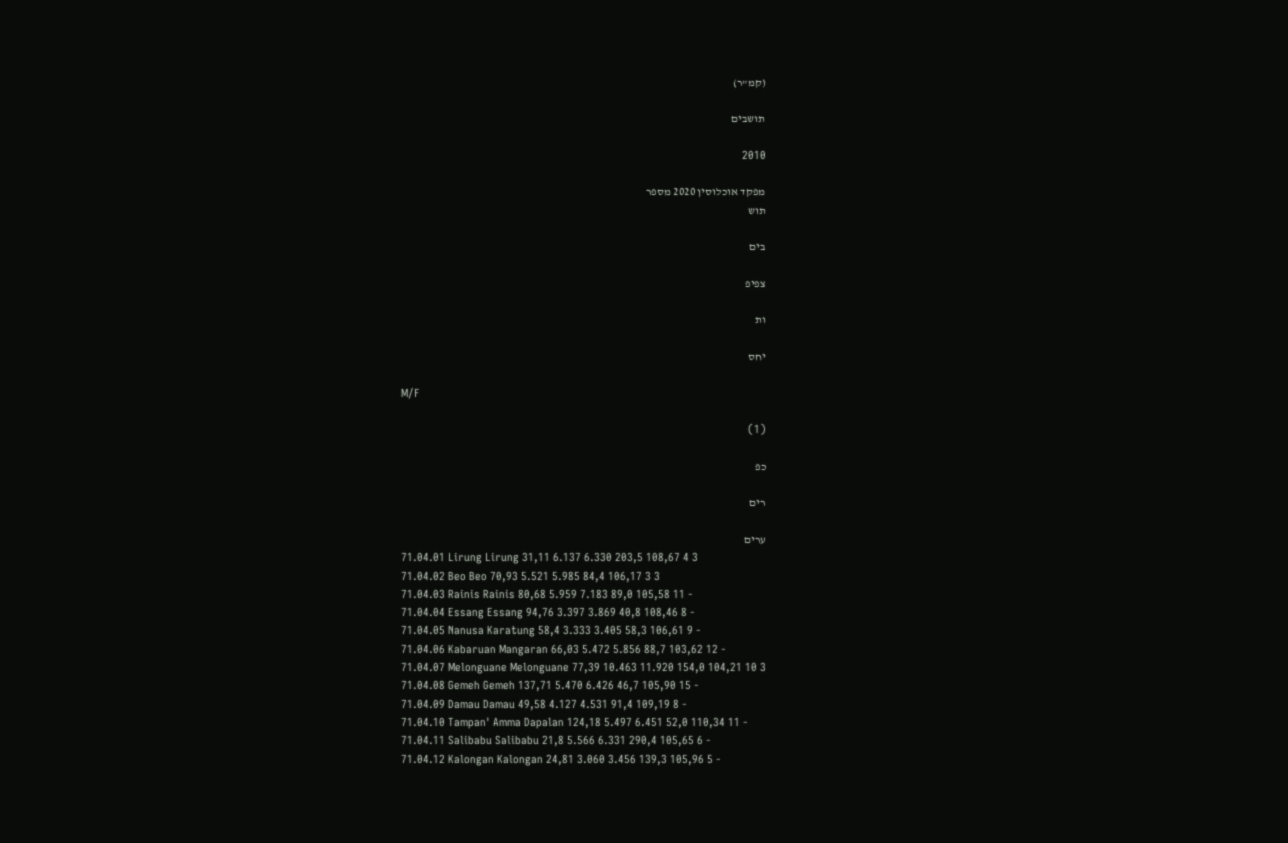(קמ"ר)

תושבים

2010

מפקד אוכלוסין 2020 מספר
תוש

בים

צפיפ

ות

יחס

M/F

(1)

כפ

רים

ערים
71.04.01 Lirung Lirung 31,11 6.137 6.330 203,5 108,67 4 3
71.04.02 Beo Beo 70,93 5.521 5.985 84,4 106,17 3 3
71.04.03 Rainis Rainis 80,68 5.959 7.183 89,0 105,58 11 -
71.04.04 Essang Essang 94,76 3.397 3.869 40,8 108,46 8 -
71.04.05 Nanusa Karatung 58,4 3.333 3.405 58,3 106,61 9 -
71.04.06 Kabaruan Mangaran 66,03 5.472 5.856 88,7 103,62 12 -
71.04.07 Melonguane Melonguane 77,39 10.463 11.920 154,0 104,21 10 3
71.04.08 Gemeh Gemeh 137,71 5.470 6.426 46,7 105,90 15 -
71.04.09 Damau Damau 49,58 4.127 4.531 91,4 109,19 8 -
71.04.10 Tampan' Amma Dapalan 124,18 5.497 6.451 52,0 110,34 11 -
71.04.11 Salibabu Salibabu 21,8 5.566 6.331 290,4 105,65 6 -
71.04.12 Kalongan Kalongan 24,81 3.060 3.456 139,3 105,96 5 -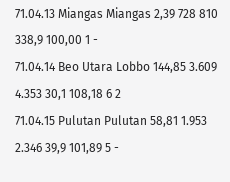71.04.13 Miangas Miangas 2,39 728 810 338,9 100,00 1 -
71.04.14 Beo Utara Lobbo 144,85 3.609 4.353 30,1 108,18 6 2
71.04.15 Pulutan Pulutan 58,81 1.953 2.346 39,9 101,89 5 -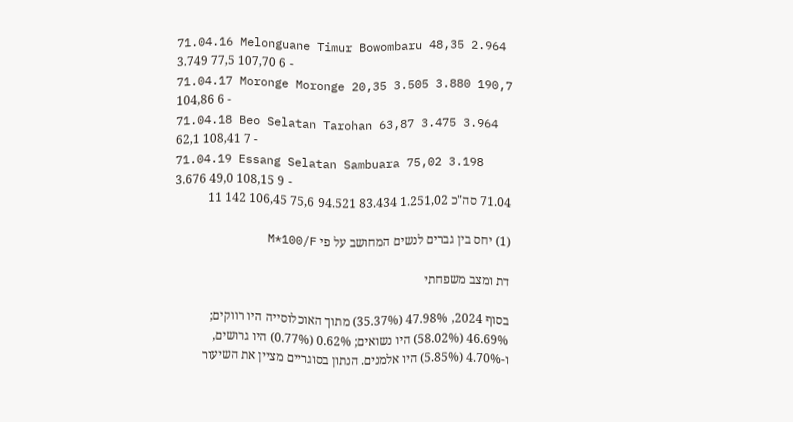71.04.16 Melonguane Timur Bowombaru 48,35 2.964 3.749 77,5 107,70 6 -
71.04.17 Moronge Moronge 20,35 3.505 3.880 190,7 104,86 6 -
71.04.18 Beo Selatan Tarohan 63,87 3.475 3.964 62,1 108,41 7 -
71.04.19 Essang Selatan Sambuara 75,02 3.198 3.676 49,0 108,15 9 -
71.04 סה"כ 1.251,02 83.434 94.521 75,6 106,45 142 11

(1) יחס בין גברים לנשים המחושב על פי M*100/F

דת ומצב משפחתי

בסוף 2024, 47.98% (35.37%) מתוך האוכלוסייה היו רווקים; 46.69% (58.02%) היו נשואים; 0.62% (0.77%) היו גרושים, ו-4.70% (5.85%) היו אלמנים. הנתון בסוגריים מציין את השיעור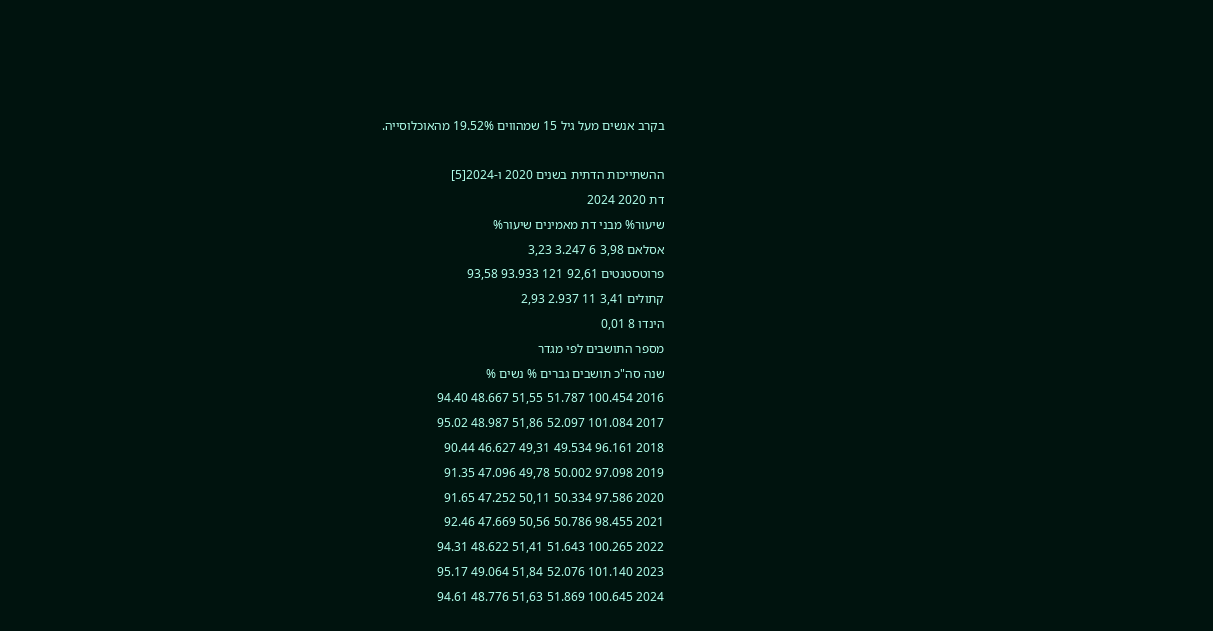בקרב אנשים מעל גיל 15 שמהווים 19.52% מהאוכלוסייה.

ההשתייכות הדתית בשנים 2020 ו-2024[5]
דת 2020 2024
שיעור% מבני דת מאמינים שיעור%
אסלאם 3,98 6 3.247 3,23
פרוטסטנטים 92,61 121 93.933 93,58
קתולים 3,41 11 2.937 2,93
הינדו 8 0,01
מספר התושבים לפי מגדר
שנה סה"כ תושבים גברים % נשים %
2016 100.454 51.787 51,55 48.667 94.40
2017 101.084 52.097 51,86 48.987 95.02
2018 96.161 49.534 49,31 46.627 90.44
2019 97.098 50.002 49,78 47.096 91.35
2020 97.586 50.334 50,11 47.252 91.65
2021 98.455 50.786 50,56 47.669 92.46
2022 100.265 51.643 51,41 48.622 94.31
2023 101.140 52.076 51,84 49.064 95.17
2024 100.645 51.869 51,63 48.776 94.61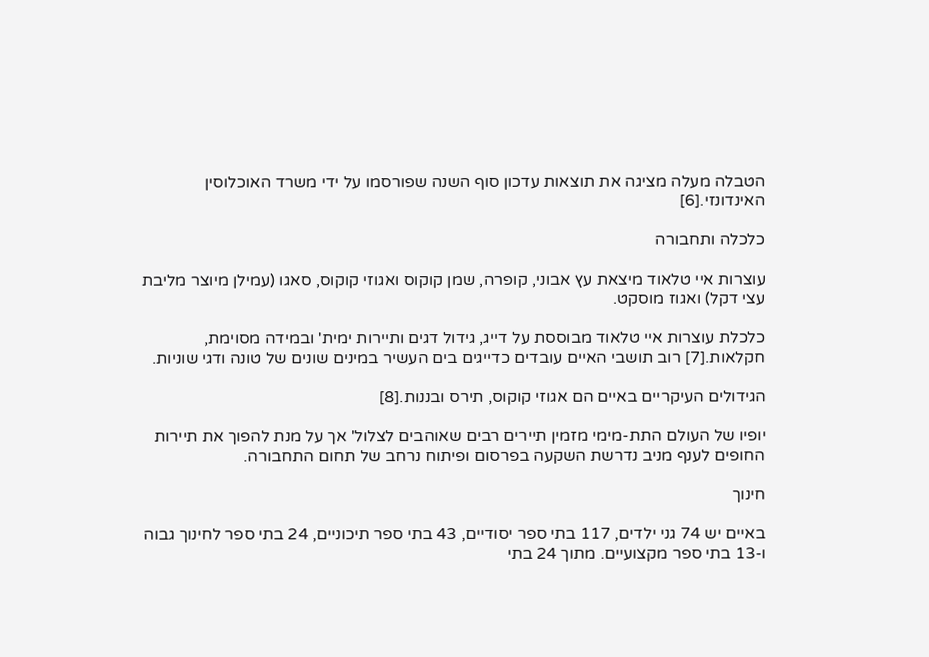הטבלה מעלה מציגה את תוצאות עדכון סוף השנה שפורסמו על ידי משרד האוכלוסין האינדונזי.[6]

כלכלה ותחבורה

עוצרות איי טלאוד מיצאת עץ אבוני, קופרה, שמן קוקוס ואגוזי קוקוס, סאגו (עמילן מיוצר מליבת עצי דקל) ואגוז מוסקט.

כלכלת עוצרות איי טלאוד מבוססת על דייג, גידול דגים ותיירות ימית' ובמידה מסוימת, חקלאות.[7] רוב תושבי האיים עובדים כדייגים בים העשיר במינים שונים של טונה ודגי שוניות.

הגידולים העיקריים באיים הם אגוזי קוקוס, תירס ובננות.[8]

יופיו של העולם התת-מימי מזמין תיירים רבים שאוהבים לצלול' אך על מנת להפוך את תיירות החופים לענף מניב נדרשת השקעה בפרסום ופיתוח נרחב של תחום התחבורה.

חינוך

באיים יש 74 גני ילדים, 117 בתי ספר יסודיים, 43 בתי ספר תיכוניים, 24 בתי ספר לחינוך גבוה ו-13 בתי ספר מקצועיים. מתוך 24 בתי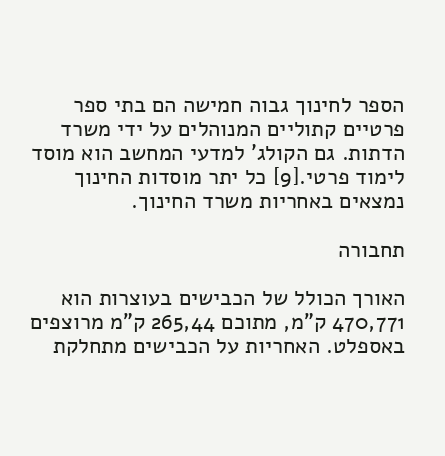הספר לחינוך גבוה חמישה הם בתי ספר פרטיים קתוליים המנוהלים על ידי משרד הדתות. גם הקולג' למדעי המחשב הוא מוסד לימוד פרטי.[9] כל יתר מוסדות החינוך נמצאים באחריות משרד החינוך.

תחבורה

האורך הכולל של הכבישים בעוצרות הוא 470,771 ק"מ, מתוכם 265,44 ק"מ מרוצפים באספלט. האחריות על הכבישים מתחלקת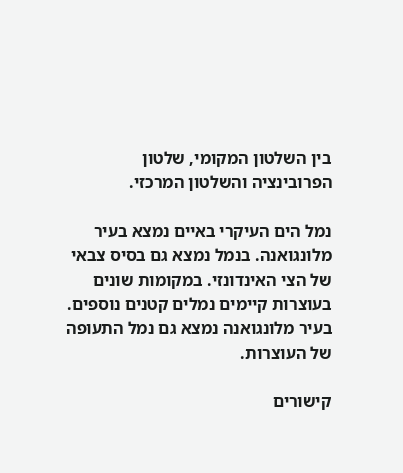בין השלטון המקומי, שלטון הפרובינציה והשלטון המרכזי.

נמל הים העיקרי באיים נמצא בעיר מלונגואנה. בנמל נמצא גם בסיס צבאי של הצי האינדונזי. במקומות שונים בעוצרות קיימים נמלים קטנים נוספים. בעיר מלונגואנה נמצא גם נמל התעופה של העוצרות.

קישורים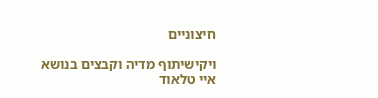חיצוניים

ויקישיתוף מדיה וקבצים בנושא איי טלאוד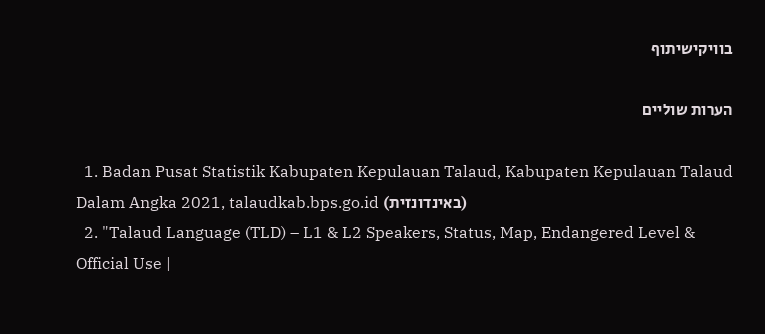בוויקישיתוף

הערות שוליים

  1. Badan Pusat Statistik Kabupaten Kepulauan Talaud, Kabupaten Kepulauan Talaud Dalam Angka 2021, talaudkab.bps.go.id (באינדונזית)
  2. "Talaud Language (TLD) – L1 & L2 Speakers, Status, Map, Endangered Level & Official Use |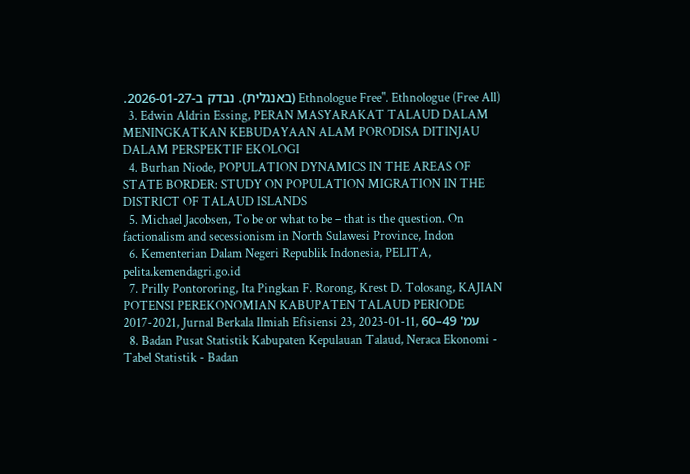Ethnologue Free". Ethnologue (Free All) (באנגלית). נבדק ב-2026-01-27.
  3. Edwin Aldrin Essing, PERAN MASYARAKAT TALAUD DALAM MENINGKATKAN KEBUDAYAAN ALAM PORODISA DITINJAU DALAM PERSPEKTIF EKOLOGI
  4. Burhan Niode, POPULATION DYNAMICS IN THE AREAS OF STATE BORDER: STUDY ON POPULATION MIGRATION IN THE DISTRICT OF TALAUD ISLANDS
  5. Michael Jacobsen, To be or what to be – that is the question. On factionalism and secessionism in North Sulawesi Province, Indon
  6. Kementerian Dalam Negeri Republik Indonesia, PELITA, pelita.kemendagri.go.id
  7. Prilly Pontororing, Ita Pingkan F. Rorong, Krest D. Tolosang, KAJIAN POTENSI PEREKONOMIAN KABUPATEN TALAUD PERIODE 2017-2021, Jurnal Berkala Ilmiah Efisiensi 23, 2023-01-11, עמ' 49–60
  8. Badan Pusat Statistik Kabupaten Kepulauan Talaud, Neraca Ekonomi - Tabel Statistik - Badan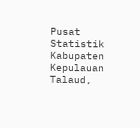Pusat Statistik Kabupaten Kepulauan Talaud,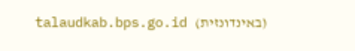talaudkab.bps.go.id (באינדונזית)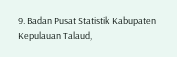9. Badan Pusat Statistik Kabupaten Kepulauan Talaud,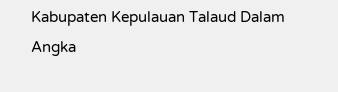Kabupaten Kepulauan Talaud Dalam Angka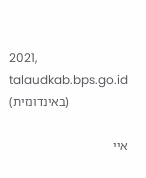2021, talaudkab.bps.go.id (באינדונזית)

איי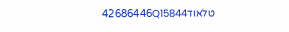טלאוד42686446Q15844